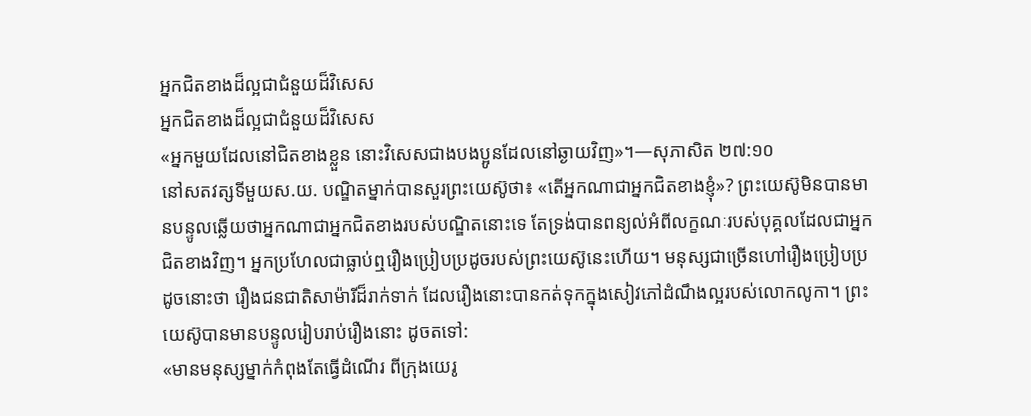អ្នកជិតខាងដ៏ល្អជាជំនួយដ៏វិសេស
អ្នកជិតខាងដ៏ល្អជាជំនួយដ៏វិសេស
«អ្នកមួយដែលនៅជិតខាងខ្លួន នោះវិសេសជាងបងប្អូនដែលនៅឆ្ងាយវិញ»។—សុភាសិត ២៧:១០
នៅសតវត្សទីមួយស.យ. បណ្ឌិតម្នាក់បានសួរព្រះយេស៊ូថា៖ «តើអ្នកណាជាអ្នកជិតខាងខ្ញុំ»? ព្រះយេស៊ូមិនបានមានបន្ទូលឆ្លើយថាអ្នកណាជាអ្នកជិតខាងរបស់បណ្ឌិតនោះទេ តែទ្រង់បានពន្យល់អំពីលក្ខណៈរបស់បុគ្គលដែលជាអ្នកជិតខាងវិញ។ អ្នកប្រហែលជាធ្លាប់ឮរឿងប្រៀបប្រដូចរបស់ព្រះយេស៊ូនេះហើយ។ មនុស្សជាច្រើនហៅរឿងប្រៀបប្រដូចនោះថា រឿងជនជាតិសាម៉ារីដ៏រាក់ទាក់ ដែលរឿងនោះបានកត់ទុកក្នុងសៀវភៅដំណឹងល្អរបស់លោកលូកា។ ព្រះយេស៊ូបានមានបន្ទូលរៀបរាប់រឿងនោះ ដូចតទៅ:
«មានមនុស្សម្នាក់កំពុងតែធ្វើដំណើរ ពីក្រុងយេរូ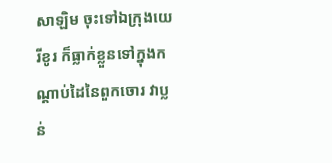សាឡិម ចុះទៅឯក្រុងយេរីខូរ ក៏ធ្លាក់ខ្លួនទៅក្នុងកណ្ដាប់ដៃនៃពួកចោរ វាប្លន់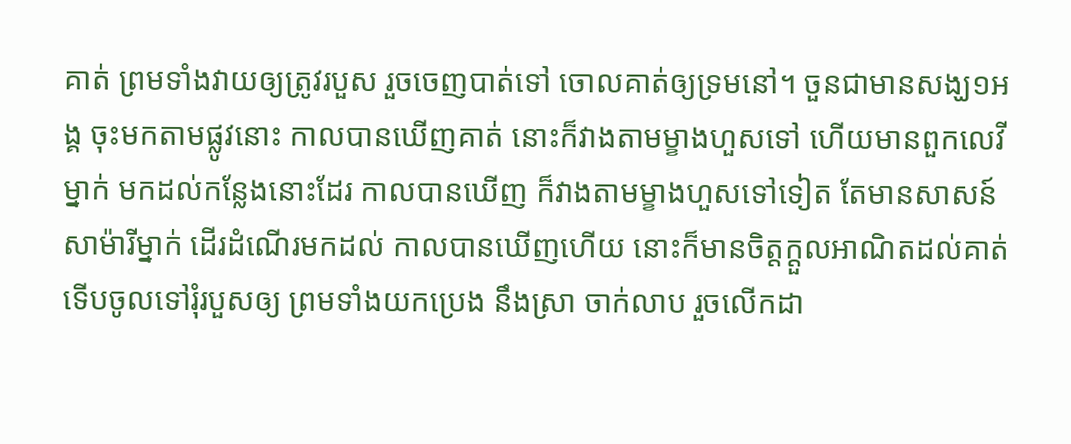គាត់ ព្រមទាំងវាយឲ្យត្រូវរបួស រួចចេញបាត់ទៅ ចោលគាត់ឲ្យទ្រមនៅ។ ចួនជាមានសង្ឃ១អង្គ ចុះមកតាមផ្លូវនោះ កាលបានឃើញគាត់ នោះក៏វាងតាមម្ខាងហួសទៅ ហើយមានពួកលេវីម្នាក់ មកដល់កន្លែងនោះដែរ កាលបានឃើញ ក៏វាងតាមម្ខាងហួសទៅទៀត តែមានសាសន៍សាម៉ារីម្នាក់ ដើរដំណើរមកដល់ កាលបានឃើញហើយ នោះក៏មានចិត្តក្ដួលអាណិតដល់គាត់ ទើបចូលទៅរុំរបួសឲ្យ ព្រមទាំងយកប្រេង នឹងស្រា ចាក់លាប រួចលើកដា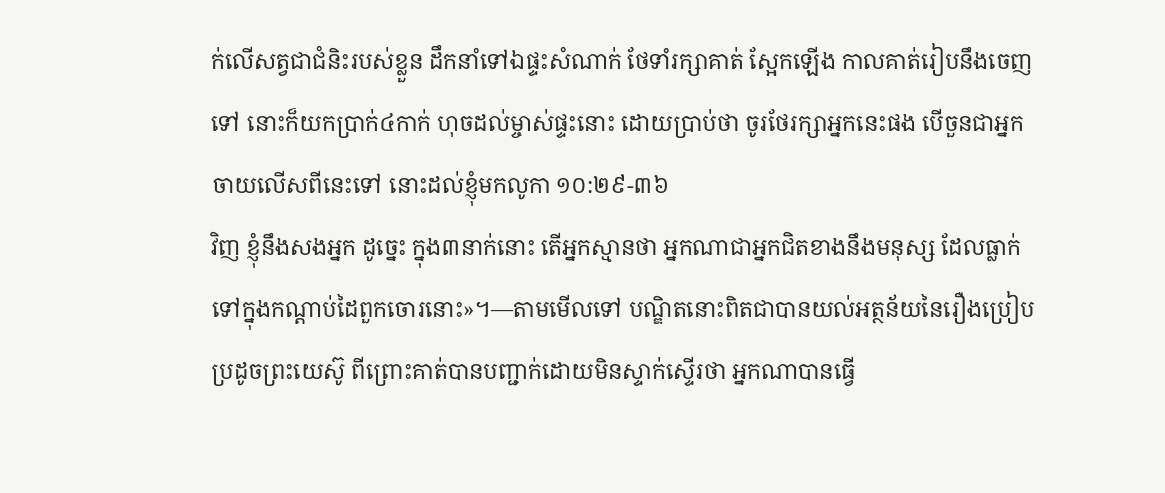ក់លើសត្វជាជំនិះរបស់ខ្លួន ដឹកនាំទៅឯផ្ទះសំណាក់ ថែទាំរក្សាគាត់ ស្អែកឡើង កាលគាត់រៀបនឹងចេញទៅ នោះក៏យកប្រាក់៤កាក់ ហុចដល់ម្ចាស់ផ្ទះនោះ ដោយប្រាប់ថា ចូរថែរក្សាអ្នកនេះផង បើចួនជាអ្នកចាយលើសពីនេះទៅ នោះដល់ខ្ញុំមកលូកា ១០:២៩-៣៦
វិញ ខ្ញុំនឹងសងអ្នក ដូច្នេះ ក្នុង៣នាក់នោះ តើអ្នកស្មានថា អ្នកណាជាអ្នកជិតខាងនឹងមនុស្ស ដែលធ្លាក់ទៅក្នុងកណ្ដាប់ដៃពួកចោរនោះ»។—តាមមើលទៅ បណ្ឌិតនោះពិតជាបានយល់អត្ថន័យនៃរឿងប្រៀបប្រដូចព្រះយេស៊ូ ពីព្រោះគាត់បានបញ្ជាក់ដោយមិនស្ទាក់ស្ទើរថា អ្នកណាបានធ្វើ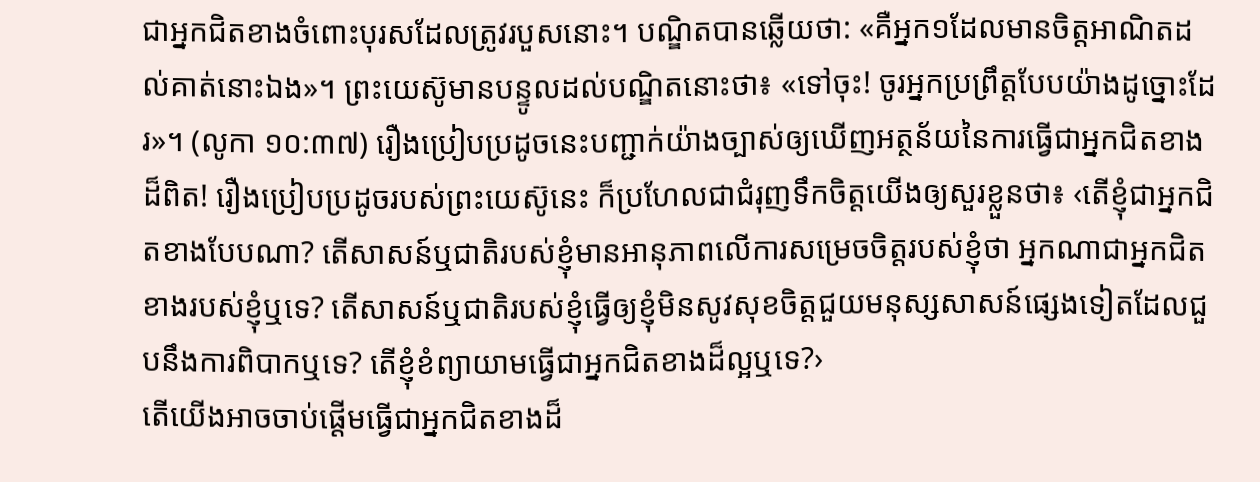ជាអ្នកជិតខាងចំពោះបុរសដែលត្រូវរបួសនោះ។ បណ្ឌិតបានឆ្លើយថា: «គឺអ្នក១ដែលមានចិត្តអាណិតដល់គាត់នោះឯង»។ ព្រះយេស៊ូមានបន្ទូលដល់បណ្ឌិតនោះថា៖ «ទៅចុះ! ចូរអ្នកប្រព្រឹត្តបែបយ៉ាងដូច្នោះដែរ»។ (លូកា ១០:៣៧) រឿងប្រៀបប្រដូចនេះបញ្ជាក់យ៉ាងច្បាស់ឲ្យឃើញអត្ថន័យនៃការធ្វើជាអ្នកជិតខាងដ៏ពិត! រឿងប្រៀបប្រដូចរបស់ព្រះយេស៊ូនេះ ក៏ប្រហែលជាជំរុញទឹកចិត្តយើងឲ្យសួរខ្លួនថា៖ ‹តើខ្ញុំជាអ្នកជិតខាងបែបណា? តើសាសន៍ឬជាតិរបស់ខ្ញុំមានអានុភាពលើការសម្រេចចិត្តរបស់ខ្ញុំថា អ្នកណាជាអ្នកជិតខាងរបស់ខ្ញុំឬទេ? តើសាសន៍ឬជាតិរបស់ខ្ញុំធ្វើឲ្យខ្ញុំមិនសូវសុខចិត្តជួយមនុស្សសាសន៍ផ្សេងទៀតដែលជួបនឹងការពិបាកឬទេ? តើខ្ញុំខំព្យាយាមធ្វើជាអ្នកជិតខាងដ៏ល្អឬទេ?›
តើយើងអាចចាប់ផ្ដើមធ្វើជាអ្នកជិតខាងដ៏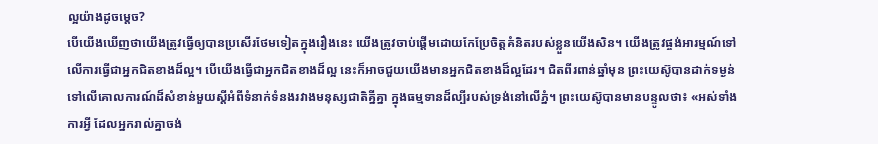ល្អយ៉ាងដូចម្ដេច?
បើយើងឃើញថាយើងត្រូវធ្វើឲ្យបានប្រសើរថែមទៀតក្នុងរឿងនេះ យើងត្រូវចាប់ផ្ដើមដោយកែប្រែចិត្តគំនិតរបស់ខ្លួនយើងសិន។ យើងត្រូវផ្ចង់អារម្មណ៍ទៅលើការធ្វើជាអ្នកជិតខាងដ៏ល្អ។ បើយើងធ្វើជាអ្នកជិតខាងដ៏ល្អ នេះក៏អាចជួយយើងមានអ្នកជិតខាងដ៏ល្អដែរ។ ជិតពីរពាន់ឆ្នាំមុន ព្រះយេស៊ូបានដាក់ទម្ងន់ទៅលើគោលការណ៍ដ៏សំខាន់មួយស្តីអំពីទំនាក់ទំនងរវាងមនុស្សជាតិគ្នីគ្នា ក្នុងធម្មទានដ៏ល្បីរបស់ទ្រង់នៅលើភ្នំ។ ព្រះយេស៊ូបានមានបន្ទូលថា៖ «អស់ទាំងការអ្វី ដែលអ្នករាល់គ្នាចង់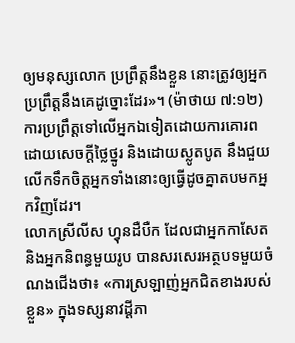ឲ្យមនុស្សលោក ប្រព្រឹត្តនឹងខ្លួន នោះត្រូវឲ្យអ្នកប្រព្រឹត្តនឹងគេដូច្នោះដែរ»។ (ម៉ាថាយ ៧:១២) ការប្រព្រឹត្តទៅលើអ្នកឯទៀតដោយការគោរព ដោយសេចក្ដីថ្លៃថ្នូរ និងដោយស្លូតបូត នឹងជួយលើកទឹកចិត្តអ្នកទាំងនោះឲ្យធ្វើដូចគ្នាតបមកអ្នកវិញដែរ។
លោកស្រីលីស ហ្វុនដឺបឺក ដែលជាអ្នកកាសែតនិងអ្នកនិពន្ធមួយរូប បានសរសេរអត្ថបទមួយចំណងជើងថា៖ «ការស្រឡាញ់អ្នកជិតខាងរបស់ខ្លួន» ក្នុងទស្សនាវដ្ដីភា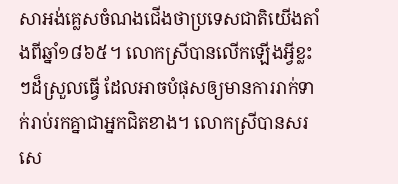សាអង់គ្លេសចំណងជើងថាប្រទេសជាតិយើងតាំងពីឆ្នាំ១៨៦៥។ លោកស្រីបានលើកឡើងអ្វីខ្លះៗដ៏ស្រួលធ្វើ ដែលអាចបំផុសឲ្យមានការរាក់ទាក់រាប់រកគ្នាជាអ្នកជិតខាង។ លោកស្រីបានសរសេ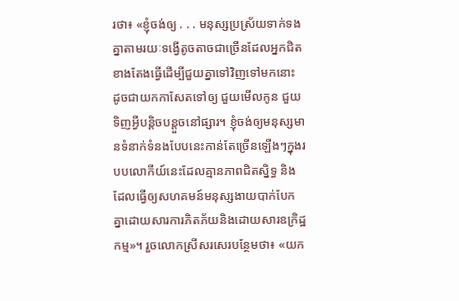រថា៖ «ខ្ញុំចង់ឲ្យ . . . មនុស្សប្រស្រ័យទាក់ទងគ្នាតាមរយៈទង្វើតូចតាចជាច្រើនដែលអ្នកជិតខាងតែងធ្វើដើម្បីជួយគ្នាទៅវិញទៅមកនោះ ដូចជាយកកាសែតទៅឲ្យ ជួយមើលកូន ជួយទិញអ្វីបន្ដិចបន្តួចនៅផ្សារ។ ខ្ញុំចង់ឲ្យមនុស្សមានទំនាក់ទំនងបែបនេះកាន់តែច្រើនឡើងៗក្នុងរបបលោកីយ៍នេះដែលគ្មានភាពជិតស្និទ្ធ និងដែលធ្វើឲ្យសហគមន៍មនុស្សងាយបាក់បែកគ្នាដោយសារការភិតភ័យនិងដោយសារឧក្រិដ្ឋកម្ម»។ រួចលោកស្រីសរសេរបន្ថែមថា៖ «យក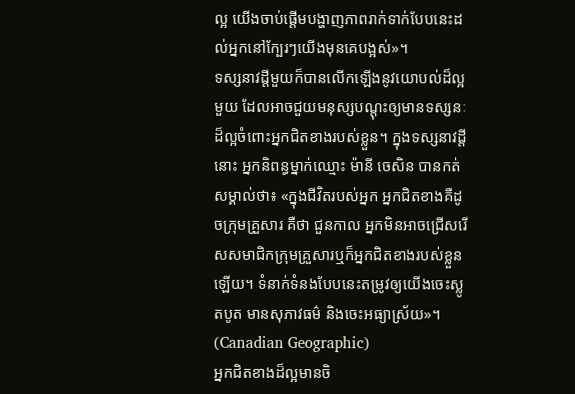ល្អ យើងចាប់ផ្ដើមបង្ហាញភាពរាក់ទាក់បែបនេះដល់អ្នកនៅក្បែរៗយើងមុនគេបង្អស់»។
ទស្សនាវដ្ដីមួយក៏បានលើកឡើងនូវយោបល់ដ៏ល្អមួយ ដែលអាចជួយមនុស្សបណ្ដុះឲ្យមានទស្សនៈដ៏ល្អចំពោះអ្នកជិតខាងរបស់ខ្លួន។ ក្នុងទស្សនាវដ្ដីនោះ អ្នកនិពន្ធម្នាក់ឈ្មោះ ម៉ានី ចេសិន បានកត់សម្គាល់ថា៖ «ក្នុងជីវិតរបស់អ្នក អ្នកជិតខាងគឺដូចក្រុមគ្រួសារ គឺថា ជួនកាល អ្នកមិនអាចជ្រើសរើសសមាជិកក្រុមគ្រួសារឬក៏អ្នកជិតខាងរបស់ខ្លួនឡើយ។ ទំនាក់ទំនងបែបនេះតម្រូវឲ្យយើងចេះស្លូតបូត មានសុភាវធម៌ និងចេះអធ្យាស្រ័យ»។ (Canadian Geographic)
អ្នកជិតខាងដ៏ល្អមានចិ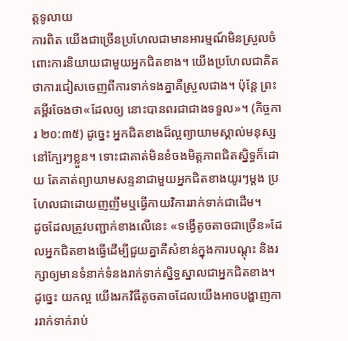ត្តទូលាយ
ការពិត យើងជាច្រើនប្រហែលជាមានអារម្មណ៍មិនស្រួលចំពោះការនិយាយជាមួយអ្នកជិតខាង។ យើងប្រហែលជាគិតថាការជៀសចេញពីការទាក់ទងគ្នាគឺស្រួលជាង។ ប៉ុន្តែ ព្រះគម្ពីរចែងថា«ដែលឲ្យ នោះបានពរជាជាងទទួល»។ (កិច្ចការ ២០:៣៥) ដូច្នេះ អ្នកជិតខាងដ៏ល្អព្យាយាមស្គាល់មនុស្សនៅក្បែរៗខ្លួន។ ទោះជាគាត់មិនខំចងមិត្តភាពជិតស្និទ្ធក៏ដោយ តែគាត់ព្យាយាមសន្ទនាជាមួយអ្នកជិតខាងយូរៗម្ដង ប្រហែលជាដោយញញឹមឬធ្វើកាយវិការរាក់ទាក់ជាដើម។
ដូចដែលត្រូវបញ្ជាក់ខាងលើនេះ «ទង្វើតូចតាចជាច្រើន»ដែលអ្នកជិតខាងធ្វើដើម្បីជួយគ្នាគឺសំខាន់ក្នុងការបណ្ដុះ និងរក្សាឲ្យមានទំនាក់ទំនងរាក់ទាក់ស្និទ្ធស្នាលជាអ្នកជិតខាង។ ដូច្នេះ យកល្អ យើងរកវិធីតូចតាចដែលយើងអាចបង្ហាញការរាក់ទាក់រាប់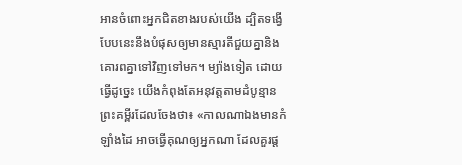អានចំពោះអ្នកជិតខាងរបស់យើង ដ្បិតទង្វើបែបនេះនឹងបំផុសឲ្យមានស្មារតីជួយគ្នានិងគោរពគ្នាទៅវិញទៅមក។ ម្យ៉ាងទៀត ដោយធ្វើដូច្នេះ យើងកំពុងតែអនុវត្តតាមដំបូន្មានព្រះគម្ពីរដែលចែងថា៖ «កាលណាឯងមានកំឡាំងដៃ អាចធ្វើគុណឲ្យអ្នកណា ដែលគួរផ្ដ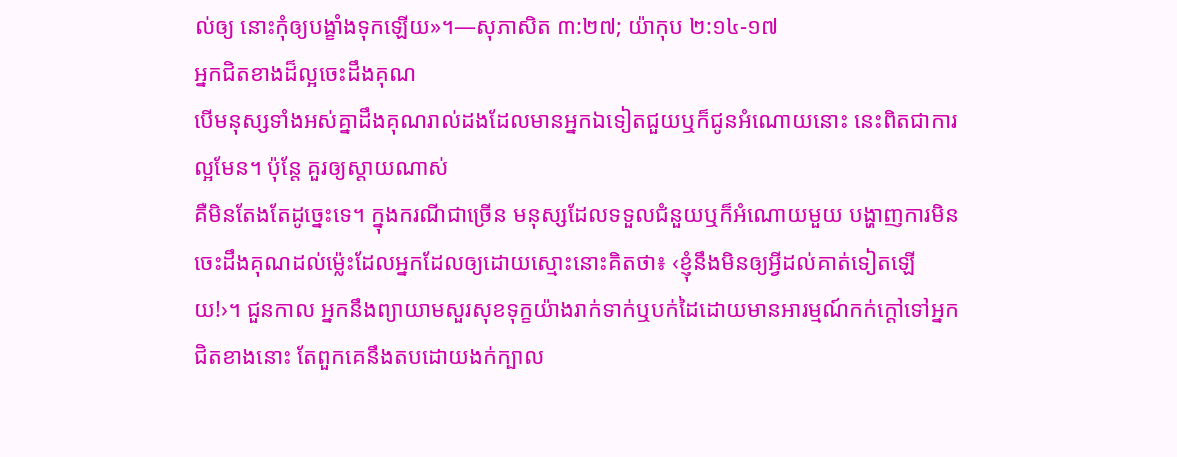ល់ឲ្យ នោះកុំឲ្យបង្ខាំងទុកឡើយ»។—សុភាសិត ៣:២៧; យ៉ាកុប ២:១៤-១៧
អ្នកជិតខាងដ៏ល្អចេះដឹងគុណ
បើមនុស្សទាំងអស់គ្នាដឹងគុណរាល់ដងដែលមានអ្នកឯទៀតជួយឬក៏ជូនអំណោយនោះ នេះពិតជាការល្អមែន។ ប៉ុន្តែ គួរឲ្យស្ដាយណាស់
គឺមិនតែងតែដូច្នេះទេ។ ក្នុងករណីជាច្រើន មនុស្សដែលទទួលជំនួយឬក៏អំណោយមួយ បង្ហាញការមិនចេះដឹងគុណដល់ម្ល៉េះដែលអ្នកដែលឲ្យដោយស្មោះនោះគិតថា៖ ‹ខ្ញុំនឹងមិនឲ្យអ្វីដល់គាត់ទៀតឡើយ!›។ ជួនកាល អ្នកនឹងព្យាយាមសួរសុខទុក្ខយ៉ាងរាក់ទាក់ឬបក់ដៃដោយមានអារម្មណ៍កក់ក្ដៅទៅអ្នកជិតខាងនោះ តែពួកគេនឹងតបដោយងក់ក្បាល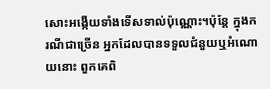សោះអង្កើយទាំងទើសទាល់ប៉ុណ្ណោះ។ប៉ុន្តែ ក្នុងករណីជាច្រើន អ្នកដែលបានទទួលជំនួយឬអំណោយនោះ ពួកគេពិ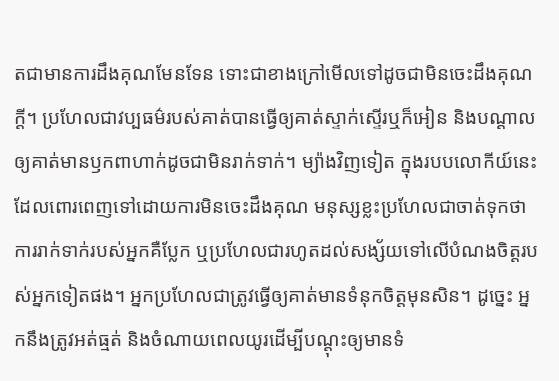តជាមានការដឹងគុណមែនទែន ទោះជាខាងក្រៅមើលទៅដូចជាមិនចេះដឹងគុណក្ដី។ ប្រហែលជាវប្បធម៌របស់គាត់បានធ្វើឲ្យគាត់ស្ទាក់ស្ទើរឬក៏អៀន និងបណ្ដាលឲ្យគាត់មានឫកពាហាក់ដូចជាមិនរាក់ទាក់។ ម្យ៉ាងវិញទៀត ក្នុងរបបលោកីយ៍នេះដែលពោរពេញទៅដោយការមិនចេះដឹងគុណ មនុស្សខ្លះប្រហែលជាចាត់ទុកថាការរាក់ទាក់របស់អ្នកគឺប្លែក ឬប្រហែលជារហូតដល់សង្ស័យទៅលើបំណងចិត្តរបស់អ្នកទៀតផង។ អ្នកប្រហែលជាត្រូវធ្វើឲ្យគាត់មានទំនុកចិត្តមុនសិន។ ដូច្នេះ អ្នកនឹងត្រូវអត់ធ្មត់ និងចំណាយពេលយូរដើម្បីបណ្ដុះឲ្យមានទំ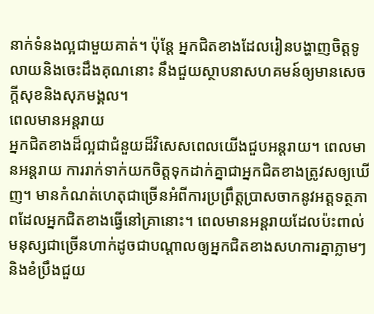នាក់ទំនងល្អជាមួយគាត់។ ប៉ុន្តែ អ្នកជិតខាងដែលរៀនបង្ហាញចិត្តទូលាយនិងចេះដឹងគុណនោះ នឹងជួយស្ថាបនាសហគមន៍ឲ្យមានសេចក្ដីសុខនិងសុភមង្គល។
ពេលមានអន្តរាយ
អ្នកជិតខាងដ៏ល្អជាជំនួយដ៏វិសេសពេលយើងជួបអន្តរាយ។ ពេលមានអន្តរាយ ការរាក់ទាក់យកចិត្តទុកដាក់គ្នាជាអ្នកជិតខាងត្រូវសឲ្យឃើញ។ មានកំណត់ហេតុជាច្រើនអំពីការប្រព្រឹត្តប្រាសចាកនូវអត្តទត្ថភាពដែលអ្នកជិតខាងធ្វើនៅគ្រានោះ។ ពេលមានអន្តរាយដែលប៉ះពាល់មនុស្សជាច្រើនហាក់ដូចជាបណ្ដាលឲ្យអ្នកជិតខាងសហការគ្នាភ្លាមៗនិងខំប្រឹងជួយ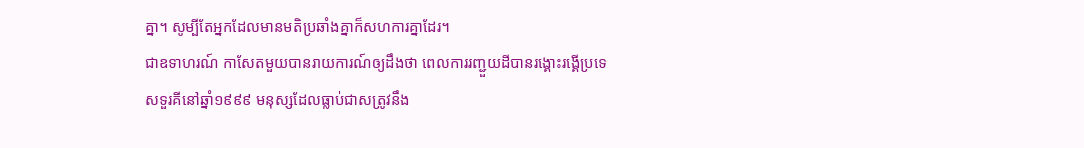គ្នា។ សូម្បីតែអ្នកដែលមានមតិប្រឆាំងគ្នាក៏សហការគ្នាដែរ។
ជាឧទាហរណ៍ កាសែតមួយបានរាយការណ៍ឲ្យដឹងថា ពេលការរញ្ជួយដីបានរង្គោះរង្គើប្រទេសទួរគីនៅឆ្នាំ១៩៩៩ មនុស្សដែលធ្លាប់ជាសត្រូវនឹង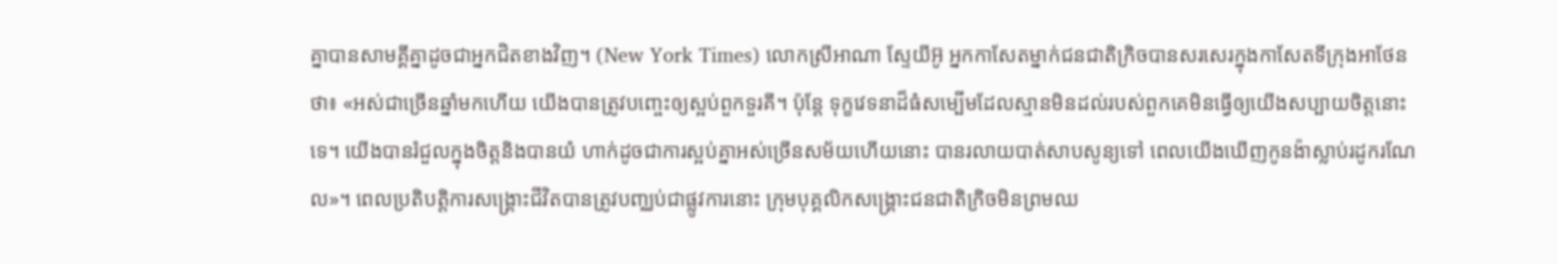គ្នាបានសាមគ្គីគ្នាដូចជាអ្នកជិតខាងវិញ។ (New York Times) លោកស្រីអាណា ស្ទែយីអ៊ូ អ្នកកាសែតម្នាក់ជនជាតិក្រិចបានសរសេរក្នុងកាសែតទីក្រុងអាថែនថា៖ «អស់ជាច្រើនឆ្នាំមកហើយ យើងបានត្រូវបញ្ចេះឲ្យស្អប់ពួកទួរគី។ ប៉ុន្តែ ទុក្ខវេទនាដ៏ធំសម្បើមដែលស្មានមិនដល់របស់ពួកគេមិនធ្វើឲ្យយើងសប្បាយចិត្តនោះទេ។ យើងបានរំជួលក្នុងចិត្តនិងបានយំ ហាក់ដូចជាការស្អប់គ្នាអស់ច្រើនសម័យហើយនោះ បានរលាយបាត់សាបសូន្យទៅ ពេលយើងឃើញកូនង៉ាស្លាប់រដូករណែល»។ ពេលប្រតិបត្ដិការសង្គ្រោះជីវិតបានត្រូវបញ្ឈប់ជាផ្លូវការនោះ ក្រុមបុគ្គលិកសង្គ្រោះជនជាតិក្រិចមិនព្រមឈ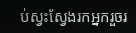ប់ស្វះស្វែងរកអ្នករួចរ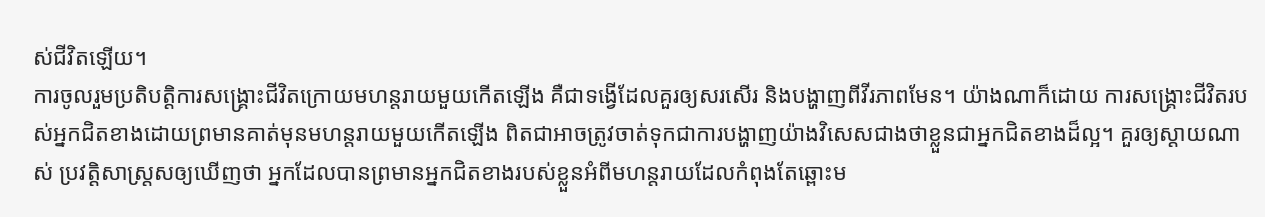ស់ជីវិតឡើយ។
ការចូលរួមប្រតិបត្ដិការសង្គ្រោះជីវិតក្រោយមហន្តរាយមួយកើតឡើង គឺជាទង្វើដែលគួរឲ្យសរសើរ និងបង្ហាញពីវីរភាពមែន។ យ៉ាងណាក៏ដោយ ការសង្គ្រោះជីវិតរបស់អ្នកជិតខាងដោយព្រមានគាត់មុនមហន្តរាយមួយកើតឡើង ពិតជាអាចត្រូវចាត់ទុកជាការបង្ហាញយ៉ាងវិសេសជាងថាខ្លួនជាអ្នកជិតខាងដ៏ល្អ។ គួរឲ្យស្ដាយណាស់ ប្រវត្ដិសាស្ត្រសឲ្យឃើញថា អ្នកដែលបានព្រមានអ្នកជិតខាងរបស់ខ្លួនអំពីមហន្តរាយដែលកំពុងតែឆ្ពោះម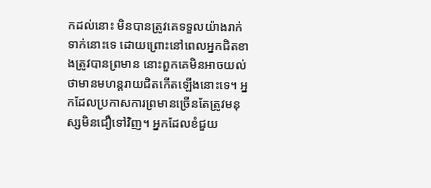កដល់នោះ មិនបានត្រូវគេទទួលយ៉ាងរាក់ទាក់នោះទេ ដោយព្រោះនៅពេលអ្នកជិតខាងត្រូវបានព្រមាន នោះពួកគេមិនអាចយល់ថាមានមហន្តរាយជិតកើតឡើងនោះទេ។ អ្នកដែលប្រកាសការព្រមានច្រើនតែត្រូវមនុស្សមិនជឿទៅវិញ។ អ្នកដែលខំជួយ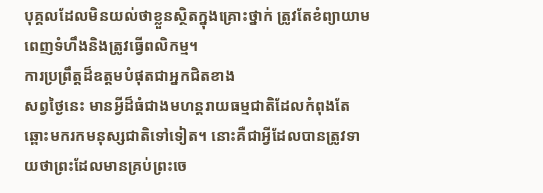បុគ្គលដែលមិនយល់ថាខ្លួនស្ថិតក្នុងគ្រោះថ្នាក់ ត្រូវតែខំព្យាយាមពេញទំហឹងនិងត្រូវធ្វើពលិកម្ម។
ការប្រព្រឹត្តដ៏ឧត្តមបំផុតជាអ្នកជិតខាង
សព្វថ្ងៃនេះ មានអ្វីដ៏ធំជាងមហន្តរាយធម្មជាតិដែលកំពុងតែឆ្ពោះមករកមនុស្សជាតិទៅទៀត។ នោះគឺជាអ្វីដែលបានត្រូវទាយថាព្រះដែលមានគ្រប់ព្រះចេ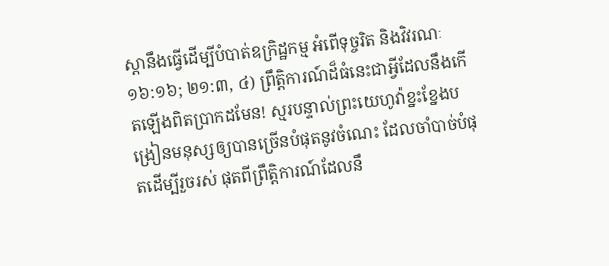ស្ដានឹងធ្វើដើម្បីបំបាត់ឧក្រិដ្ឋកម្ម អំពើទុច្ចរិត និងវិវរណៈ ១៦:១៦; ២១:៣, ៤) ព្រឹត្ដិការណ៍ដ៏ធំនេះជាអ្វីដែលនឹងកើតឡើងពិតប្រាកដមែន! ស្មរបន្ទាល់ព្រះយេហូវ៉ាខ្នះខ្នែងបង្រៀនមនុស្សឲ្យបានច្រើនបំផុតនូវចំណេះ ដែលចាំបាច់បំផុតដើម្បីរួចរស់ ផុតពីព្រឹត្ដិការណ៍ដែលនឹ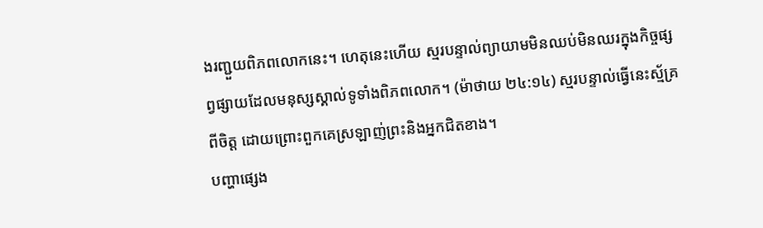ងរញ្ជួយពិភពលោកនេះ។ ហេតុនេះហើយ ស្មរបន្ទាល់ព្យាយាមមិនឈប់មិនឈរក្នុងកិច្ចផ្សព្វផ្សាយដែលមនុស្សស្គាល់ទូទាំងពិភពលោក។ (ម៉ាថាយ ២៤:១៤) ស្មរបន្ទាល់ធ្វើនេះស្ម័គ្រពីចិត្ត ដោយព្រោះពួកគេស្រឡាញ់ព្រះនិងអ្នកជិតខាង។
បញ្ហាផ្សេង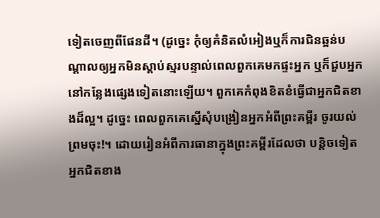ទៀតចេញពីផែនដី។ (ដូច្នេះ កុំឲ្យគំនិតលំអៀងឬក៏ការជិនឆ្អន់បណ្ដាលឲ្យអ្នកមិនស្ដាប់ស្មរបន្ទាល់ពេលពួកគេមកផ្ទះអ្នក ឬក៏ជួបអ្នកនៅកន្លែងផ្សេងទៀតនោះឡើយ។ ពួកគេកំពុងខិតខំធ្វើជាអ្នកជិតខាងដ៏ល្អ។ ដូច្នេះ ពេលពួកគេស្នើសុំបង្រៀនអ្នកអំពីព្រះគម្ពីរ ចូរយល់ព្រមចុះ!។ ដោយរៀនអំពីការធានាក្នុងព្រះគម្ពីរដែលថា បន្ដិចទៀតអ្នកជិតខាង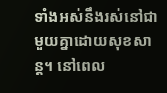ទាំងអស់នឹងរស់នៅជាមួយគ្នាដោយសុខសាន្ត។ នៅពេល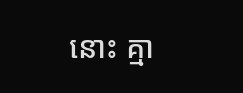នោះ គ្មា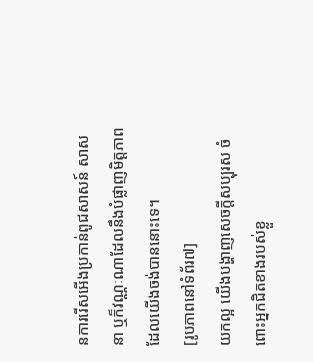នការរើសអើងប្រកាន់ពូជសាសន៍ សាសនា ឬក៏វណ្ណៈណាដែលនឹងបំផ្លាញមិត្តភាពដែលយើងចង់បាននោះទេ។
[រូបភាពនៅទំព័រ៧]
យកល្អ យើងបង្ហាញសេចក្ដីសប្បុរស ចំពោះអ្នកជិតខាងរបស់ខ្លួ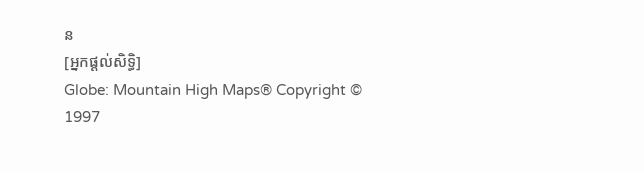ន
[អ្នកផ្ដល់សិទ្ធិ]
Globe: Mountain High Maps® Copyright © 1997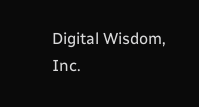Digital Wisdom, Inc.